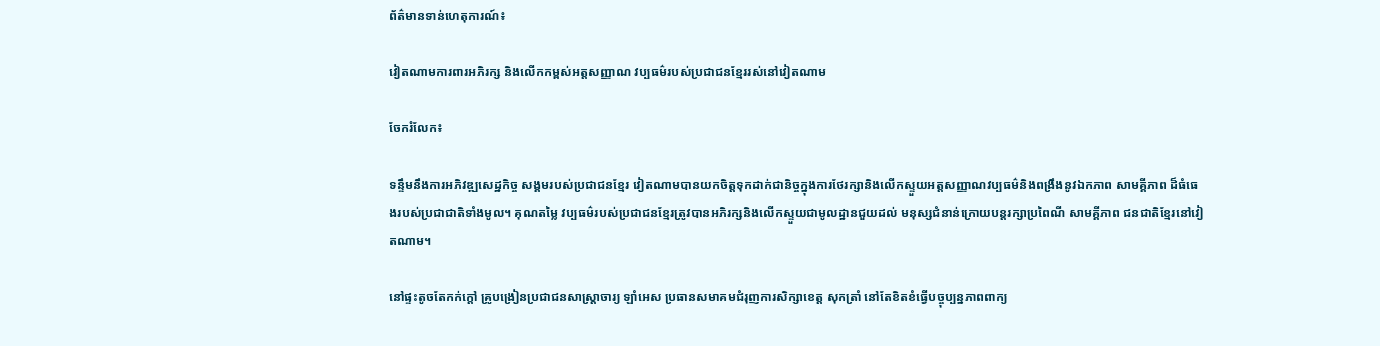ព័ត៌មានទាន់ហេតុការណ៍៖

វៀតណាមការពារអភិរក្ស និងលើកកម្ពស់អត្តសញ្ញាណ វប្បធម៌របស់ប្រជាជនខ្មែររស់នៅវៀតណាម

ចែករំលែក៖

ទន្ទឹមនឹងការអភិវឌ្ឍសេដ្ឋកិច្ច សង្គមរបស់ប្រជាជនខ្មែរ វៀតណាមបានយកចិត្តទុកដាក់ជានិច្ចក្នុងការថែរក្សានិងលើកស្ទួយអត្តសញ្ញាណវប្បធម៌និងពង្រឹងនូវឯកភាព សាមគ្គីភាព ដ៏ធំធេងរបស់ប្រជាជាតិទាំងមូល។ គុណតម្លៃ វប្បធម៌របស់ប្រជាជនខ្មែរត្រូវបានអភិរក្សនិងលើកស្ទួយជាមូលដ្ឋានជួយដល់ មនុស្សជំនាន់ក្រោយបន្តរក្សាប្រពៃណី សាមគ្គីភាព ជនជាតិខ្មែរនៅវៀតណាម។

នៅផ្ទះតូចតែកក់ក្ដៅ គ្រូបង្រៀនប្រជាជនសាស្ត្រាចារ្យ ឡាំអេស ប្រធានសមាគមជំរុញការសិក្សាខេត្ត សុកត្រាំ នៅតែខិតខំធ្វើបច្ចុប្បន្នភាពពាក្យ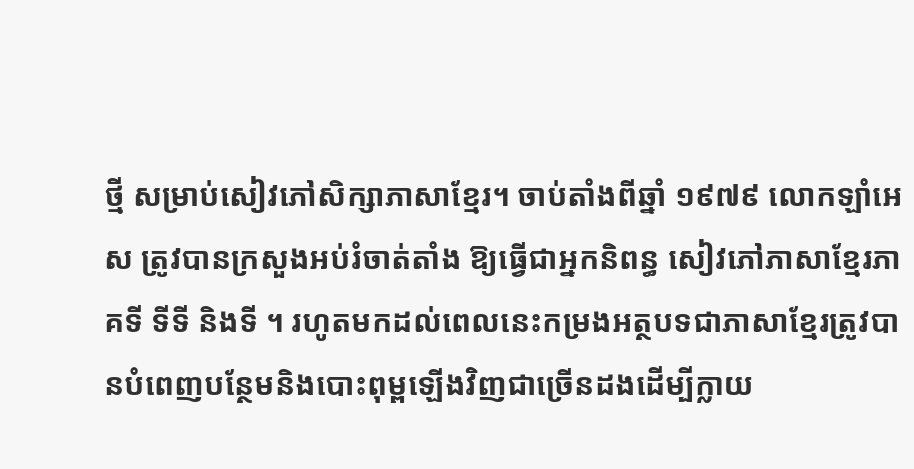ថ្មី សម្រាប់សៀវភៅសិក្សាភាសាខ្មែរ។ ចាប់តាំងពីឆ្នាំ ១៩៧៩ លោកឡាំអេស ត្រូវបានក្រសួងអប់រំចាត់តាំង ឱ្យធ្វើជាអ្នកនិពន្ធ សៀវភៅភាសាខ្មែរភាគទី ទីទី និងទី ។ រហូតមកដល់ពេលនេះកម្រងអត្ថបទជាភាសាខ្មែរត្រូវបានបំពេញបន្ថែមនិងបោះពុម្ពឡើងវិញជាច្រើនដងដើម្បីក្លាយ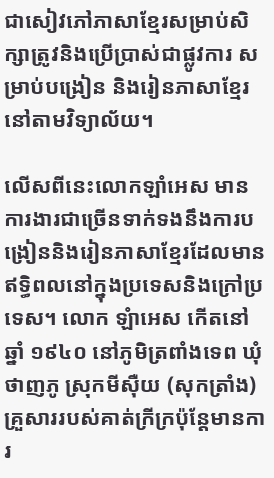ជាសៀវភៅភាសាខ្មែរសម្រាប់សិក្សាត្រូវនិងប្រើប្រាស់ជាផ្លូវការ សម្រាប់បង្រៀន និងរៀនភាសាខ្មែរនៅតាមវិទ្យាល័យ។

លើសពីនេះលោកឡាំអេស មានការងារជាច្រើនទាក់ទងនឹងការបង្រៀននិងរៀនភាសាខ្មែរដែលមានឥទ្ធិពលនៅក្នុងប្រទេសនិងក្រៅប្រទេស។ លោក ឡំាអេស កើតនៅឆ្នាំ ១៩៤០ នៅភូមិត្រពាំងទេព ឃុំថាញភូ ស្រុកមីស៊ឺយ (សុកត្រាំង) គ្រួសាររបស់គាត់ក្រីក្រប៉ុន្តែមានការ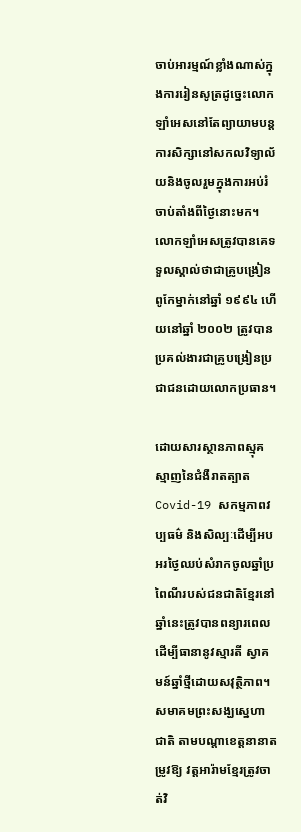ចាប់អារម្មណ៍ខ្លាំងណាស់ក្នុងការរៀនសូត្រដូច្នេះលោកឡាំអេសនៅតែព្យាយាមបន្តការសិក្សានៅសកលវិទ្យាល័យនិងចូលរួមក្នុងការអប់រំចាប់តាំងពីថ្ងៃនោះមក។ លោកឡាំអេសត្រូវបានគេទទួលស្គាល់ថាជាគ្រូបង្រៀនពូកែម្នាក់នៅឆ្នាំ ១៩៩៤ ហើយនៅឆ្នាំ ២០០២ ត្រូវបានប្រគល់ងារជាគ្រូបង្រៀនប្រជាជនដោយលោកប្រធាន។

ដោយសារស្ថានភាពស្មុគស្មាញនៃជំងឺរាតត្បាត Covid-19 សកម្មភាពវប្បធម៌ និងសិល្បៈដើម្បីអបអរថ្ងៃឈប់សំរាកចូលឆ្នាំប្រពៃណីរបស់ជនជាតិខ្មែរនៅឆ្នាំនេះត្រូវបានពន្យារពេលដើម្បីធានានូវស្មារតី ស្វាគមន៍ឆ្នាំថ្មីដោយសវុត្ថិភាព។ សមាគមព្រះសង្ឃស្នេហាជាតិ តាមបណ្តាខេត្តនានាតម្រូវឱ្យ វត្តអារ៉ាមខ្មែរត្រូវចាត់វិ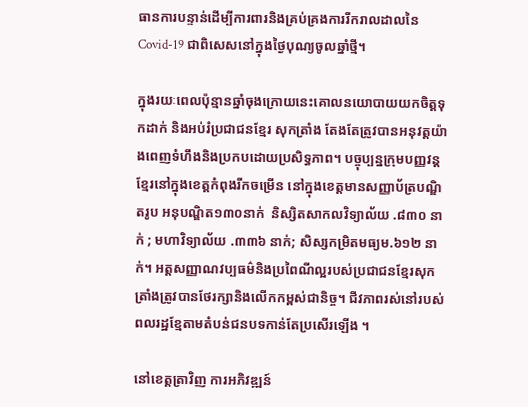ធានការបន្ទាន់ដើម្បីការពារនិងគ្រប់គ្រងការរីករាលដាលនៃ Covid-19 ជាពិសេសនៅក្នុងថ្ងៃបុណ្យចូលឆ្នាំថ្មី។

ក្នុងរយៈពេលប៉ុន្មានឆ្នាំចុងក្រោយនេះគោលនយោបាយយកចិត្តទុកដាក់ និងអប់រំប្រជាជនខ្មែរ សុកត្រាំង តែងតែត្រូវបានអនុវត្តយ៉ាងពេញទំហឹងនិងប្រកបដោយប្រសិទ្ធភាព។ បច្ចុប្បន្នក្រុមបញ្ញវន្តខ្មែរនៅក្នុងខេត្តកំពុងរីកចម្រើន នៅក្នុងខេត្តមានសញ្ញាប័ត្របណ្ឌិតរូប អនុបណ្ឌិត១៣០នាក់  និស្សិតសាកលវិទ្យាល័យ .៨៣០ នាក់ ; មហាវិទ្យាល័យ .៣៣៦ នាក់; សិស្សកម្រិតមធ្យម.៦១២ នាក់។ អត្តសញ្ញាណវប្បធម៌និងប្រពៃណីល្អរបស់ប្រជាជនខ្មែរសុកត្រាំងត្រូវបានថែរក្សានិងលើកកម្ពស់ជានិច្ច។ ជីវភាពរស់នៅរបស់ពលរដ្ឋខ្មែតាមតំបន់ជនបទកាន់តែប្រសើរឡើង ។

នៅខេត្តត្រាវិញ ការអភិវឌ្ឍន៍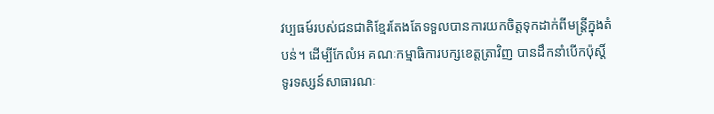វប្បធម៍របស់ជនជាតិខ្មែរតែងតែទទួលបានការយកចិត្តទុកដាក់ពីមន្ត្រីក្នុងតំបន់។ ដើម្បីកែលំអ គណៈកម្មាធិការបក្សខេត្តត្រាវិញ បានដឹកនាំបើកប៉ុស្តិ៍ទូរទស្សន៍សាធារណៈ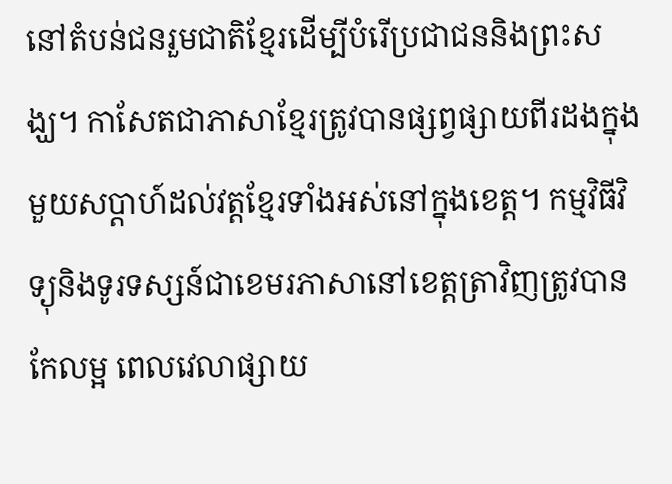នៅតំបន់ជនរួមជាតិខ្មែរដើម្បីបំរើប្រជាជននិងព្រះសង្ឃ។ កាសែតជាភាសាខ្មែរត្រូវបានផ្សព្វផ្សាយពីរដងក្នុងមួយសប្តាហ៍ដល់វត្តខ្មែរទាំងអស់នៅក្នុងខេត្ត។ កម្មវិធីវិទ្យុនិងទូរទស្សន៍ជាខេមរភាសានៅខេត្តត្រាវិញត្រូវបានកែលម្អ ពេលវេលាផ្សាយ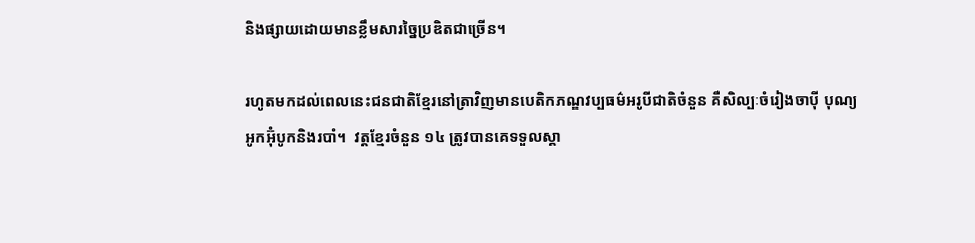និងផ្សាយដោយមានខ្លឹមសារច្នៃប្រឌិតជាច្រើន។

រហូតមកដល់ពេលនេះជនជាតិខ្មែរនៅត្រាវិញមានបេតិកភណ្ឌវប្បធម៌អរូបីជាតិចំនួន គឺសិល្បៈចំរៀងចាប៉ី បុណ្យអូកអ៊ុំបូកនិងរបាំ។  វត្តខ្មែរចំនួន ១៤ ត្រូវបានគេទទួលស្គា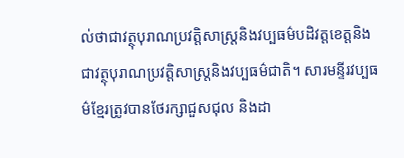ល់ថាជាវត្ថុបុរាណប្រវត្តិសាស្ត្រនិងវប្បធម៌បដិវត្តខេត្តនិងជាវត្ថុបុរាណប្រវត្តិសាស្ត្រនិងវប្បធម៌ជាតិ។ សារមន្ទីរវប្បធម៌ខ្មែរត្រូវបានថែរក្សាជួសជុល និងដា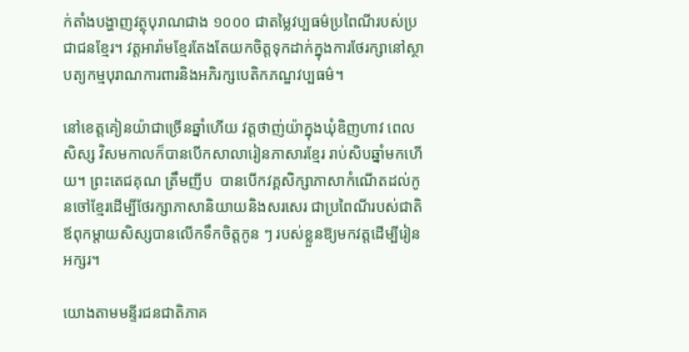ក់តាំងបង្ហាញវត្ថុបុរាណជាង ១០០០ ជាតម្លៃវប្បធម៌ប្រពៃណីរបស់ប្រជាជនខ្មែរ។ វត្តអារ៉ាមខ្មែរតែងតែយកចិត្តទុកដាក់ក្នុងការថែរក្សានៅស្ថាបត្យកម្មបុរាណការពារនិងអភិរក្សបេតិកភណ្ឌវប្បធម៌។

នៅខេត្តគៀនយ៉ាជាច្រើនឆ្នាំហើយ វត្តថាញ់យ៉ាក្នុងឃុំឌិញហាវ ពេលសិស្ស វិសមកាលក៏បានបើកសាលារៀនភាសារខ្មែរ រាប់សិបឆ្នាំមកហើយ។ ព្រះតេជគុណ ត្រឹមញីប  បានបើកវគ្គសិក្សាភាសាកំណើតដល់កូនចៅខ្មែរដើម្បីថែរក្សាភាសានិយាយនិងសរសេរ ជាប្រពៃណីរបស់ជាតិ ឪពុកម្តាយសិស្សបានលើកទឹកចិត្តកូន ៗ របស់ខ្លួនឱ្យមកវត្តដើម្បីរៀនអក្សរ។

យោងតាមមន្ទីរជនជាតិភាគ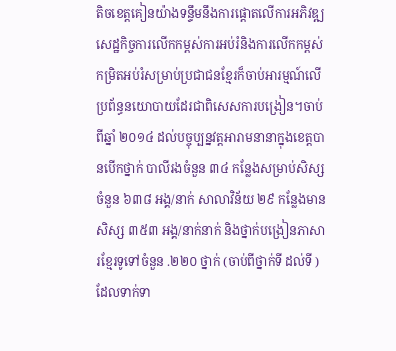តិចខេត្តគៀនយ៉ាងទន្ទឹមនឹងការផ្តោតលើការអភិវឌ្ឍសេដ្ឋកិច្ចការលើកកម្ពស់ការអប់រំនិងការលើកកម្ពស់កម្រិតអប់រំសម្រាប់ប្រជាជនខ្មែរក៏ចាប់អារម្មណ៍លើប្រព័ន្ធនយោបាយដែរជាពិសេសការបង្រៀន។ចាប់ពីឆ្នាំ ២០១៤ ដល់បច្ចុប្បន្នវត្តអារាមនានាក្នុងខេត្តបានបើកថ្នាក់ បាលីរងចំនួន ៣៤ កន្លែងសម្រាប់សិស្សចំនួន ៦៣៨ អង្គ/នាក់ សាលាវិន័យ ២៩ កន្លែងមានសិស្ស ៣៥៣ អង្គ/នាក់នាក់ និងថ្នាក់បង្រៀនភាសារខ្មែរទូទៅចំនួន .២២០ ថ្នាក់ (ចាប់ពីថ្នាក់ទី ដល់ទី ) ដែលទាក់ទា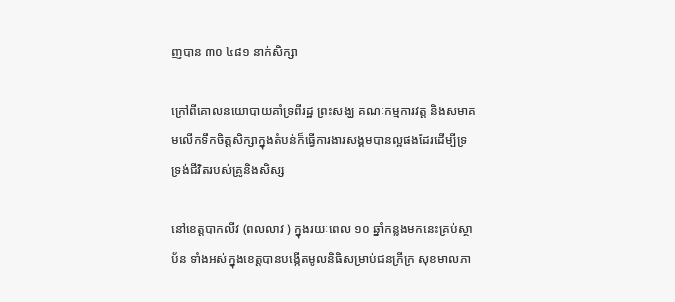ញបាន ៣០ ៤៨១ នាក់សិក្សា

ក្រៅពីគោលនយោបាយគាំទ្រពីរដ្ឋ ព្រះសង្ឃ គណៈកម្មការវត្ត និងសមាគមលើកទឹកចិត្តសិក្សាក្នុងតំបន់ក៏ធ្វើការងារសង្គមបានល្អផងដែរដើម្បីទ្រទ្រង់ជីវិតរបស់គ្រូនិងសិស្ស

នៅខេត្តបាកលីវ (ពលលាវ ) ក្នុងរយៈពេល ១០ ឆ្នាំកន្លងមកនេះគ្រប់ស្ថាប័ន ទាំងអស់ក្នុងខេត្តបានបង្កើតមូលនិធិសម្រាប់ជនក្រីក្រ សុខមាលភា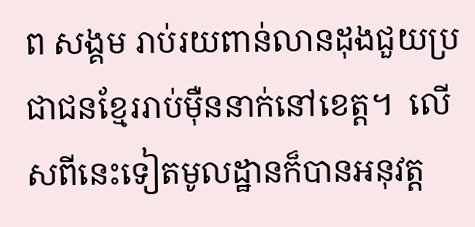ព សង្គម រាប់រយពាន់លានដុងជួយប្រជាជនខ្មែររាប់ម៉ឺននាក់នៅខេត្ត។  លើសពីនេះទៀតមូលដ្ឋានក៏បានអនុវត្ត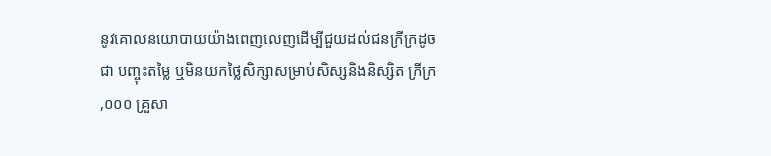នូវគោលនយោបាយយ៉ាងពេញលេញដើម្បីជួយដល់ជនក្រីក្រដូចជា បញ្ចុះតម្លៃ ឬមិនយកថ្លៃសិក្សាសម្រាប់សិស្សនិងនិស្សិត ក្រីក្រ ,០០០ គ្រួសា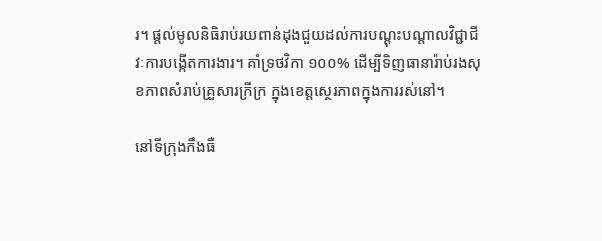រ។ ផ្តល់មូលនិធិរាប់រយពាន់ដុងជួយដល់ការបណ្តុះបណ្តាលវិជ្ជាជីវៈការបង្កើតការងារ។ គាំទ្រថវិកា ១០០% ដើម្បីទិញធានារ៉ាប់រងសុខភាពសំរាប់គ្រួសារក្រីក្រ ក្នុងខេត្តស្ថេរភាពក្នុងការរស់នៅ។

នៅទីក្រុងកឹងធឺ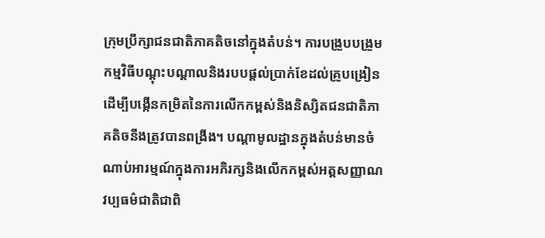ក្រុមប្រឹក្សាជនជាតិភាគតិចនៅក្នុងតំបន់។ ការបង្រួបបង្រួមកម្មវិធីបណ្តុះបណ្តាលនិងរបបផ្តល់ប្រាក់ខែដល់គ្រូបង្រៀនដើម្បីបង្កើនកម្រិតនៃការលើកកម្ពស់និងនិស្សិតជនជាតិភាគតិចនឹងត្រូវបានពង្រឹង។ បណ្តាមូលដ្ឋានក្នុងតំបន់មានចំណាប់អារម្មណ៍ក្នុងការអភិរក្សនិងលើកកម្ពស់អត្តសញ្ញាណវប្បធម៌ជាតិជាពិ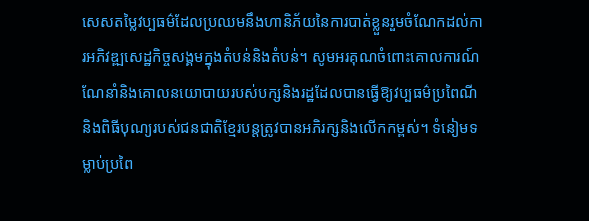សេសតម្លៃវប្បធម៌ដែលប្រឈមនឹងហានិភ័យនៃការបាត់ខ្លួនរួមចំណែកដល់ការអភិវឌ្ឍសេដ្ឋកិច្ចសង្គមក្នុងតំបន់និងតំបន់។ សូមអរគុណចំពោះគោលការណ៍ណែនាំនិងគោលនយោបាយរបស់បក្សនិងរដ្ឋដែលបានធ្វើឱ្យវប្បធម៌ប្រពៃណីនិងពិធីបុណ្យរបស់ជនជាតិខ្មែរបន្តត្រូវបានអភិរក្សនិងលើកកម្ពស់។ ទំនៀមទម្លាប់ប្រពៃ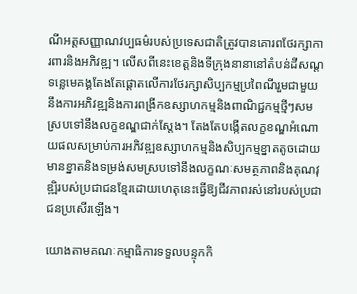ណីអត្តសញ្ញាណវប្បធម៌របស់ប្រទេសជាតិត្រូវបានគោរពថែរក្សាការពារនិងអភិវឌ្ឍ។ លើសពីនេះខេត្តនិងទីក្រុងនានានៅតំបន់ដីសណ្តទន្លេមេគង្គតែងតែផ្តោតលើការថែរក្សាសិប្បកម្មប្រពៃណីរួមជាមួយនឹងការអភិវឌ្ឍនិងការពង្រីកឧស្សាហកម្មនិងពាណិជ្ជកម្មថ្មីៗសមស្របទៅនឹងលក្ខខណ្ឌជាក់ស្តែង។ តែងតែបង្កើតលក្ខខណ្ឌអំណោយផលសម្រាប់ការអភិវឌ្ឍឧស្សាហកម្មនិងសិប្បកម្មខ្នាតតូចដោយមានខ្នាតនិងទម្រង់សមស្របទៅនឹងលក្ខណៈសមត្ថភាពនិងគុណវុឌ្ឍិរបស់ប្រជាជនខ្មែរដោយហេតុនេះធ្វើឱ្យជីវភាពរស់នៅរបស់ប្រជាជនប្រសើរឡើង។

យោងតាមគណៈកម្មាធិការទទួលបន្ទុកកិ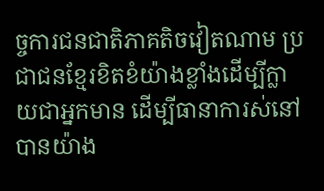ច្ចការជនជាតិភាគតិចវៀតណាម ប្រជាជនខ្មែរខិតខំយ៉ាងខ្លាំងដើម្បីក្លាយជាអ្នកមាន ដើម្បីធានាការស់នៅបានយ៉ាង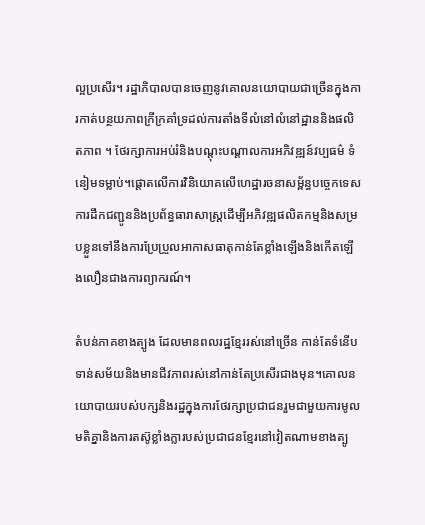ល្អប្រសើរ។ រដ្ឋាភិបាលបានចេញនូវគោលនយោបាយជាច្រើនក្នុងការកាត់បន្ថយភាពក្រីក្រគាំទ្រដល់ការតាំងទីលំនៅលំនៅដ្ឋាននិងផលិតភាព ។ ថែរក្សាការអប់រំនិងបណ្តុះបណ្តាលការអភិវឌ្ឍន៍វប្បធម៌ ទំនៀមទម្លាប់។ផ្តោតលើការវិនិយោគលើហេដ្ឋារចនាសម្ព័ន្ធបច្ចេកទេសការដឹកជញ្ជូននិងប្រព័ន្ធធារាសាស្រ្តដើម្បីអភិវឌ្ឍផលិតកម្មនិងសម្របខ្លួនទៅនឹងការប្រែប្រួលអាកាសធាតុកាន់តែខ្លាំងឡើងនិងកើតឡើងលឿនជាងការព្យាករណ៍។

តំបន់ភាគខាងត្បូង ដែលមានពលរដ្ឋខ្មែររស់នៅច្រើន កាន់តែទំនើប ទាន់សម័យនិងមានជីវភាពរស់នៅកាន់តែប្រសើរជាងមុន។គោលនយោបាយរបស់បក្សនិងរដ្ឋក្នុងការថែរក្សាប្រជាជនរួមជាមួយការមូលមតិគ្នានិងការតស៊ូខ្លាំងក្លារបស់ប្រជាជនខ្មែរនៅវៀតណាមខាងត្បូ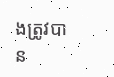ងត្រូវបាន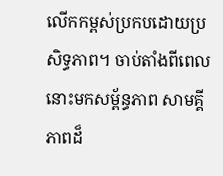លើកកម្ពស់ប្រកបដោយប្រសិទ្ធភាព។ ចាប់តាំងពីពេលនោះមកសម្ព័ន្ធភាព សាមគ្គីភាពដ៏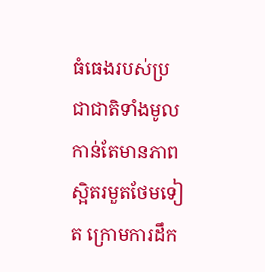ធំធេងរបស់ប្រជាជាតិទាំងមូលកាន់តែមានភាពស្អិតរមួតថែមទៀត ក្រោមការដឹក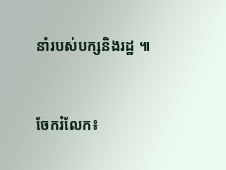នាំរបស់បក្សនិងរដ្ឋ ៕


ចែករំលែក៖